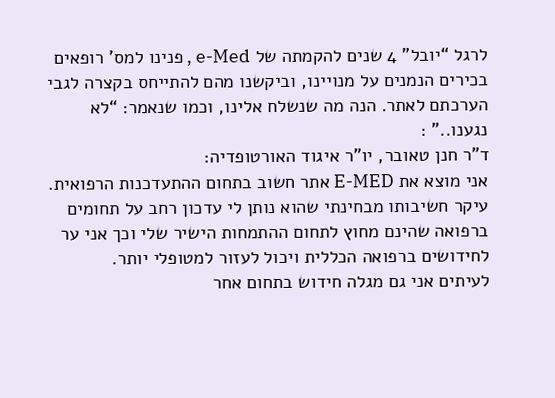לרגל “יובל” 4 שנים להקמתה של e-Med , פנינו למס’ רופאים בכירים הנמנים על מנויינו, וביקשנו מהם להתייחס בקצרה לגבי הערכתם לאתר. הנה מה שנשלח אלינו, וכמו שנאמר: “לא נגענו..” :
ד”ר חנן טאובר, יו”ר איגוד האורטופדיה:
אני מוצא את E-MED אתר חשוב בתחום ההתעדכנות הרפואית. עיקר חשיבותו מבחינתי שהוא נותן לי עדכון רחב על תחומים ברפואה שהינם מחוץ לתחום ההתמחות הישיר שלי וכך אני ער
לחידושים ברפואה הכללית ויכול לעזור למטופלי יותר.
לעיתים אני גם מגלה חידוש בתחום אחר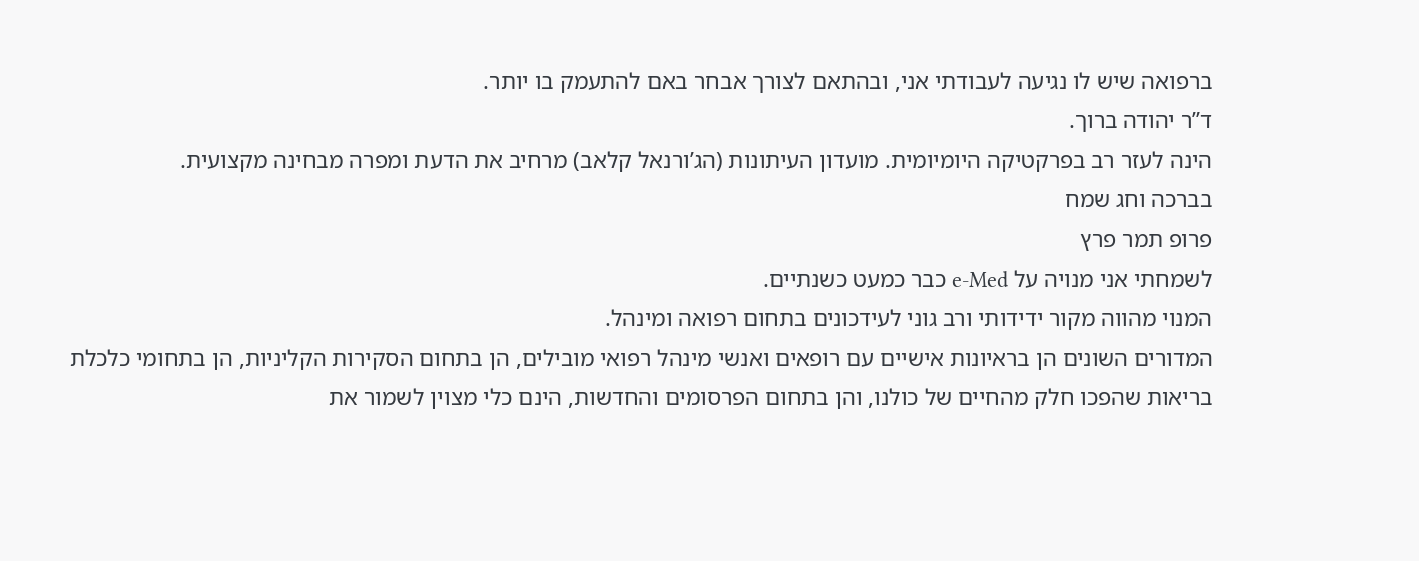ברפואה שיש לו נגיעה לעבודתי אני, ובהתאם לצורך אבחר באם להתעמק בו יותר.
ד”ר יהודה ברוך.
הינה לעזר רב בפרקטיקה היומיומית. מועדון העיתונות (הג’ורנאל קלאב) מרחיב את הדעת ומפרה מבחינה מקצועית.
בברכה וחג שמח
פרופ תמר פרץ
לשמחתי אני מנויה על e-Med כבר כמעט כשנתיים.
המנוי מהווה מקור ידידותי ורב גוני לעידכונים בתחום רפואה ומינהל.
המדורים השונים הן בראיונות אישיים עם רופאים ואנשי מינהל רפואי מובילים, הן בתחום הסקירות הקליניות, הן בתחומי כלכלת בריאות שהפכו חלק מהחיים של כולנו, והן בתחום הפרסומים והחדשות, הינם כלי מצוין לשמור את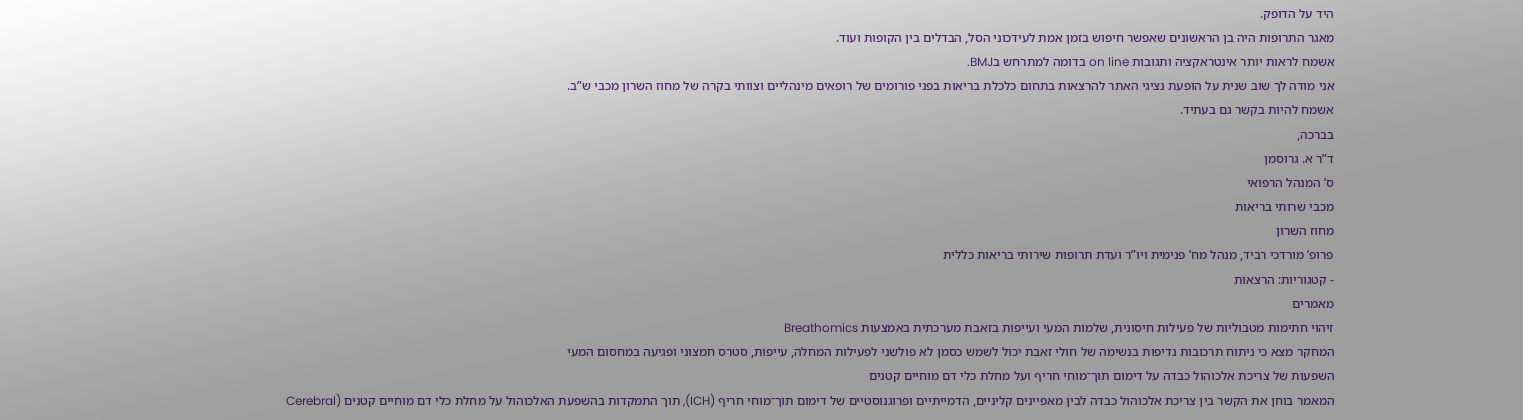היד על הדופק.
מאגר התרופות היה בן הראשונים שאפשר חיפוש בזמן אמת לעידכוני הסל, הבדלים בין הקופות ועוד.
אשמח לראות יותר אינטראקציה ותגובות on line בדומה למתרחש בBMJ.
אני מודה לך שוב שנית על הופעת נציגי האתר להרצאות בתחום כלכלת בריאות בפני פורומים של רופאים מינהליים וצוותי בקרה של מחוז השרון מכבי ש”ב.
אשמח להיות בקשר גם בעתיד.
בברכה,
ד”ר א. גרוסמן
ס’ המנהל הרפואי
מכבי שרותי בריאות
מחוז השרון
פרופ’ מורדכי רביד, מנהל מח’ פנימית ויו”ר ועדת תרופות שירותי בריאות כללית
- קטגוריות: הרצאות
מאמרים
זיהוי חתימות מטבוליות של פעילות חיסונית, שלמות המעי ועייפות בזאבת מערכתית באמצעות Breathomics
המחקר מצא כי ניתוח תרכובות נדיפות בנשימה של חולי זאבת יכול לשמש כסמן לא פולשני לפעילות המחלה, עייפות, סטרס חמצוני ופגיעה במחסום המעי
השפעות של צריכת אלכוהול כבדה על דימום תוך־מוחי חריף ועל מחלת כלי דם מוחיים קטנים
המאמר בוחן את הקשר בין צריכת אלכוהול כבדה לבין מאפיינים קליניים, הדמייתיים ופרוגנוסטיים של דימום תוך־מוחי חריף (ICH), תוך התמקדות בהשפעת האלכוהול על מחלת כלי דם מוחיים קטנים (Cerebral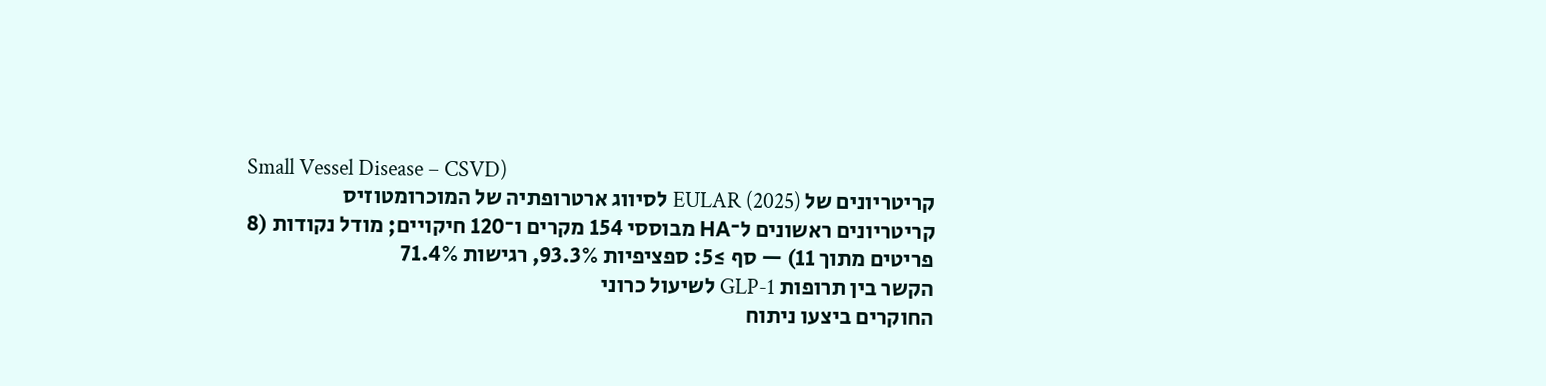Small Vessel Disease – CSVD)
קריטריונים של EULAR (2025) לסיווג ארטרופתיה של המוכרומטוזיס
קריטריונים ראשונים ל־HA מבוססי 154 מקרים ו־120 חיקויים; מודל נקודות (8 פריטים מתוך 11) — סף ≥5: ספציפיות 93.3%, רגישות 71.4%
הקשר בין תרופות GLP-1 לשיעול כרוני
החוקרים ביצעו ניתוח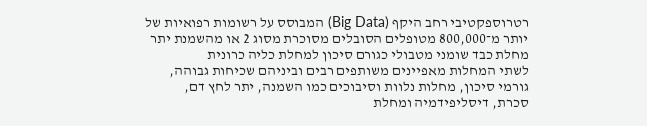רטרוספקטיבי רחב היקף (Big Data) המבוסס על רשומות רפואיות של יותר מ־800,000 מטופלים הסובלים מסוכרת מסוג 2 או מהשמנת יתר
מחלת כבד שומני מטבולי כגורם סיכון למחלת כליה כרונית
לשתי המחלות מאפיינים משותפים רבים וביניהם שכיחות גבוהה, גורמי סיכון, מחלות נלוות וסיבוכים כמו השמנה, יתר לחץ דם, סכרת, דיסליפידמיה ומחלת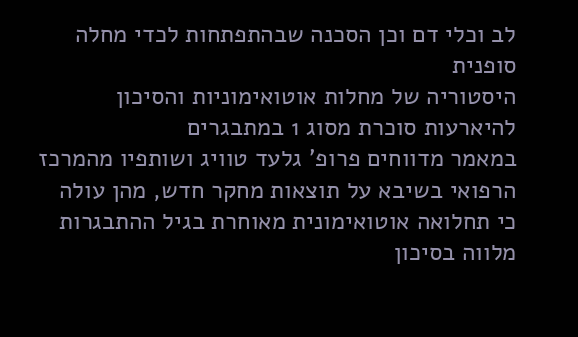לב וכלי דם וכן הסכנה שבהתפתחות לכדי מחלה סופנית
היסטוריה של מחלות אוטואימוניות והסיכון להיארעות סוכרת מסוג 1 במתבגרים
במאמר מדווחים פרופ’ גלעד טוויג ושותפיו מהמרכז הרפואי בשיבא על תוצאות מחקר חדש, מהן עולה כי תחלואה אוטואימונית מאוחרת בגיל ההתבגרות מלווה בסיכון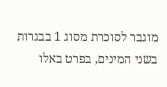מוגבר לסוכרת מסוג 1 בבגרות בשני המינים, בפרט באלו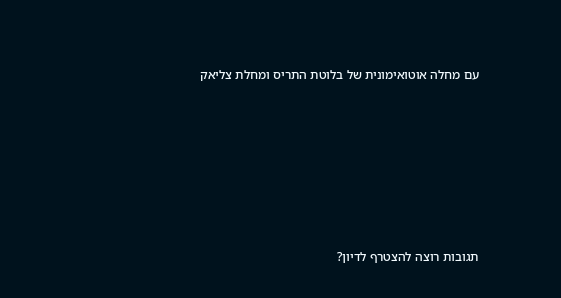עם מחלה אוטואימונית של בלוטת התריס ומחלת צליאק







תגובות רוצה להצטרף לדיון?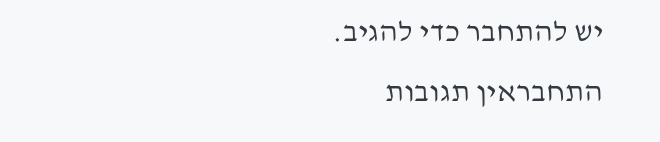יש להתחבר כדי להגיב.
התחבראין תגובות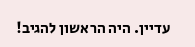עדיין. היה הראשון להגיב!